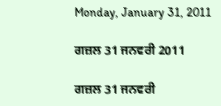Monday, January 31, 2011

ਗਜ਼ਲ 31 ਜਨਵਰੀ 2011

ਗਜ਼ਲ 31 ਜਨਵਰੀ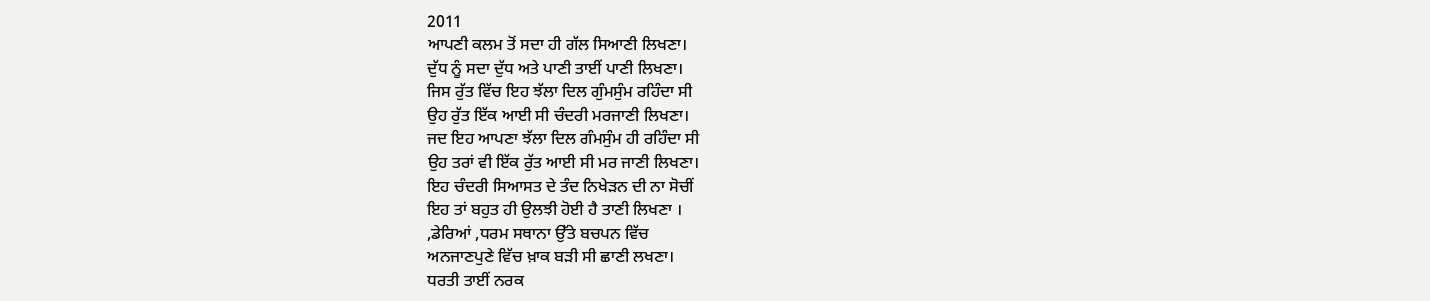2011
ਆਪਣੀ ਕਲਮ ਤੋਂ ਸਦਾ ਹੀ ਗੱਲ ਸਿਆਣੀ ਲਿਖਣਾ।
ਦੁੱਧ ਨੂੰ ਸਦਾ ਦੁੱਧ ਅਤੇ ਪਾਣੀ ਤਾਈਂ ਪਾਣੀ ਲਿਖਣਾ।
ਜਿਸ ਰੁੱਤ ਵਿੱਚ ਇਹ ਝੱਲਾ ਦਿਲ ਗੁੰਮਸੁੰਮ ਰਹਿੰਦਾ ਸੀ
ਉਹ ਰੁੱਤ ਇੱਕ ਆਈ ਸੀ ਚੰਦਰੀ ਮਰਜਾਣੀ ਲਿਖਣਾ।
ਜਦ ਇਹ ਆਪਣਾ ਝੱਲਾ ਦਿਲ ਗੰਮਸੁੰਮ ਹੀ ਰਹਿੰਦਾ ਸੀ
ਉਹ ਤਰਾਂ ਵੀ ਇੱਕ ਰੁੱਤ ਆਈ ਸੀ ਮਰ ਜਾਣੀ ਲਿਖਣਾ।
ਇਹ ਚੰਦਰੀ ਸਿਆਸਤ ਦੇ ਤੰਦ ਨਿਖੇੜਨ ਦੀ ਨਾ ਸੋਚੀਂ
ਇਹ ਤਾਂ ਬਹੁਤ ਹੀ ਉਲਝੀ ਹੋਈ ਹੈ ਤਾਣੀ ਲਿਖਣਾ ।
,ਡੇਰਿਆਂ ,ਧਰਮ ਸਥਾਨਾ ਉੱਤੇ ਬਚਪਨ ਵਿੱਚ
ਅਨਜਾਣਪੁਣੇ ਵਿੱਚ ਖ਼ਾਕ ਬੜੀ ਸੀ ਛਾਣੀ ਲਖਣਾ।
ਧਰਤੀ ਤਾਈਂ ਨਰਕ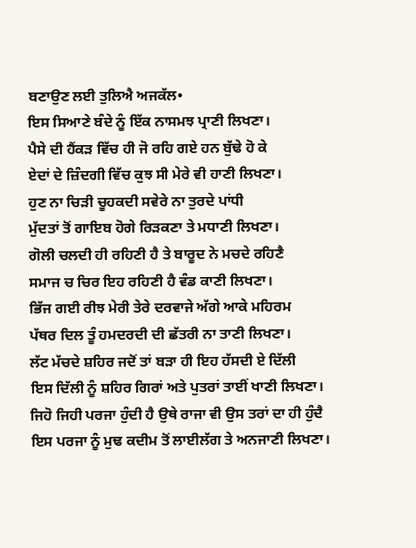ਬਣਾਉਣ ਲਈ ਤੁਲਿਐ ਅਜਕੱਲ•
ਇਸ ਸਿਆਣੇ ਬੰਦੇ ਨੂੰ ਇੱਕ ਨਾਸਮਝ ਪ੍ਰਾਣੀ ਲਿਖਣਾ।
ਪੈਸੇ ਦੀ ਹੈਂਕੜ ਵਿੱਚ ਹੀ ਜੋ ਰਹਿ ਗਏ ਹਨ ਬੁੱਢੇ ਹੋ ਕੇ
ਏਦਾਂ ਦੇ ਜ਼ਿੰਦਗੀ ਵਿੱਚ ਕੁਝ ਸੀ ਮੇਰੇ ਵੀ ਹਾਣੀ ਲਿਖਣਾ।
ਹੁਣ ਨਾ ਚਿੜੀ ਚੂਹਕਦੀ ਸਵੇਰੇ ਨਾ ਤੁਰਦੇ ਪਾਂਧੀ
ਮੁੱਦਤਾਂ ਤੋਂ ਗਾਇਬ ਹੋਗੇ ਰਿੜਕਣਾ ਤੇ ਮਧਾਣੀ ਲਿਖਣਾ।
ਗੋਲੀ ਚਲਦੀ ਹੀ ਰਹਿਣੀ ਹੈ ਤੇ ਬਾਰੂਦ ਨੇ ਮਚਦੇ ਰਹਿਣੈ
ਸਮਾਜ ਚ ਚਿਰ ਇਹ ਰਹਿਣੀ ਹੈ ਵੰਡ ਕਾਣੀ ਲਿਖਣਾ।
ਭਿੱਜ ਗਈ ਰੀਝ ਮੇਰੀ ਤੇਰੇ ਦਰਵਾਜੇ ਅੱਗੇ ਆਕੇ ਮਹਿਰਮ
ਪੱਥਰ ਦਿਲ ਤੂੰ ਹਮਦਰਦੀ ਦੀ ਛੱਤਰੀ ਨਾ ਤਾਣੀ ਲਿਖਣਾ।
ਲੱਟ ਮੱਚਦੇ ਸ਼ਹਿਰ ਜਦੋਂ ਤਾਂ ਬੜਾ ਹੀ ਇਹ ਹੱਸਦੀ ਏ ਦਿੱਲੀ
ਇਸ ਦਿੱਲੀ ਨੂੰ ਸ਼ਹਿਰ ਗਿਰਾਂ ਅਤੇ ਪੁਤਰਾਂ ਤਾਈਂ ਖਾਣੀ ਲਿਖਣਾ।
ਜਿਹੋ ਜਿਹੀ ਪਰਜਾ ਹੁੰਦੀ ਹੈ ਉਥੇ ਰਾਜਾ ਵੀ ਉਸ ਤਰਾਂ ਦਾ ਹੀ ਹੁੰਦੈ
ਇਸ ਪਰਜਾ ਨੂੰ ਮੁਢ ਕਦੀਮ ਤੋਂ ਲਾਈਲੱਗ ਤੇ ਅਨਜਾਣੀ ਲਿਖਣਾ।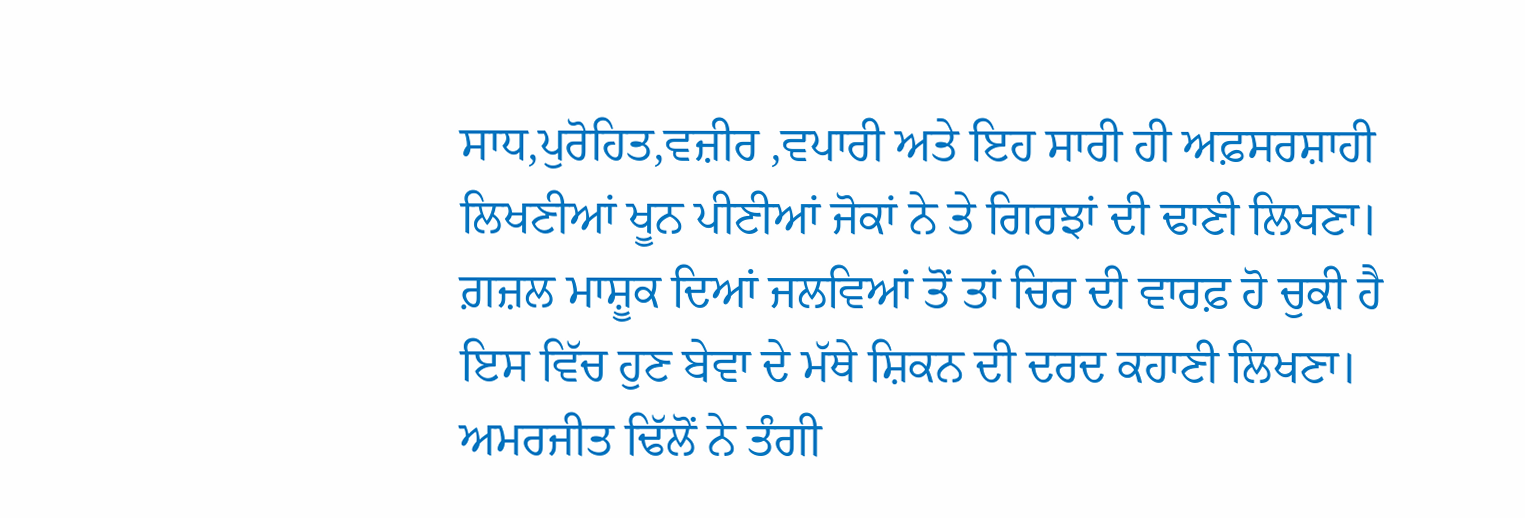ਸਾਧ,ਪੁਰੋਹਿਤ,ਵਜ਼ੀਰ ,ਵਪਾਰੀ ਅਤੇ ਇਹ ਸਾਰੀ ਹੀ ਅਫ਼ਸਰਸ਼ਾਹੀ
ਲਿਖਣੀਆਂ ਖੂਨ ਪੀਣੀਆਂ ਜੋਕਾਂ ਨੇ ਤੇ ਗਿਰਝਾਂ ਦੀ ਢਾਣੀ ਲਿਖਣਾ।
ਗ਼ਜ਼ਲ ਮਾਸ਼ੂਕ ਦਿਆਂ ਜਲਵਿਆਂ ਤੋਂ ਤਾਂ ਚਿਰ ਦੀ ਵਾਰਫ਼ ਹੋ ਚੁਕੀ ਹੈ
ਇਸ ਵਿੱਚ ਹੁਣ ਬੇਵਾ ਦੇ ਮੱਥੇ ਸ਼ਿਕਨ ਦੀ ਦਰਦ ਕਹਾਣੀ ਲਿਖਣਾ।
ਅਮਰਜੀਤ ਢਿੱਲੋਂ ਨੇ ਤੰਗੀ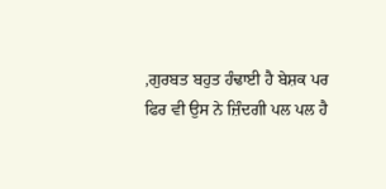,ਗੁਰਬਤ ਬਹੁਤ ਹੰਢਾਈ ਹੈ ਬੇਸ਼ਕ ਪਰ
ਫਿਰ ਵੀ ਉਸ ਨੇ ਜ਼ਿੰਦਗੀ ਪਲ ਪਲ ਹੈ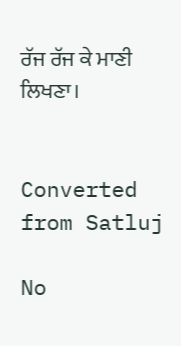ਰੱਜ ਰੱਜ ਕੇ ਮਾਣੀ ਲਿਖਣਾ।


Converted from Satluj

No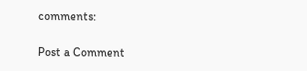comments:

Post a Comment